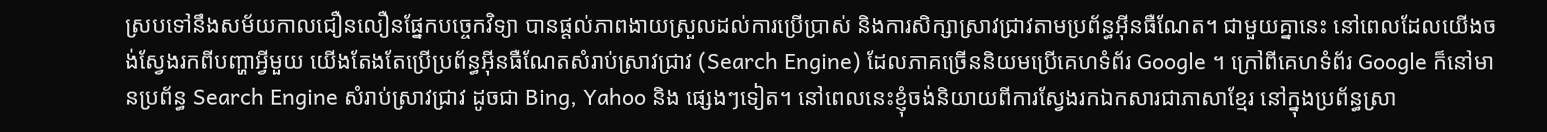ស្របទៅនឹងសម័យកាលជឿនលឿនផ្នែកបច្ចេកវិទ្យា បានផ្ដល់ភាពងាយស្រួលដល់ការប្រើប្រាស់ និងការសិក្សាស្រាវជ្រាវតាមប្រព័ន្ធអ៊ីនធឺណែត។ ជាមួយគ្នានេះ នៅពេលដែលយើងចង់ស្វែងរកពីបញ្ហាអ្វីមួយ យើងតែងតែប្រើប្រព័ន្ធអ៊ីនធឺណែតសំរាប់ស្រាវជ្រាវ (Search Engine) ដែលភាគច្រើននិយមប្រើគេហទំព័រ Google ។ ក្រៅពីគេហទំព័រ Google ក៏នៅមានប្រព័ន្ធ Search Engine សំរាប់ស្រាវជ្រាវ ដូចជា Bing, Yahoo និង ផ្សេងៗទៀត។ នៅពេលនេះខ្ញុំចង់និយាយពីការស្វែងរកឯកសារជាភាសាខ្មែរ នៅក្នុងប្រព័ន្ធស្រា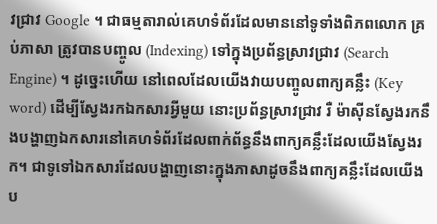វជ្រាវ Google ។ ជាធម្មតារាល់គេហទំព័រដែលមាននៅទូទាំងពិភពលោក គ្រប់ភាសា ត្រូវបានបញ្ចូល (Indexing) ទៅក្នុងប្រព័ន្ធស្រាវជ្រាវ (Search Engine) ។ ដូច្នេះហើយ នៅពេលដែលយើងវាយបញ្ចូលពាក្យគន្លឹះ (Key word) ដើម្បីស្វែងរកឯកសារអ្វីមួយ នោះប្រព័ន្ធស្រាវជ្រាវ រឺ ម៉ាស៊ីនស្វែងរកនឹងបង្ហាញឯកសារនៅគេហទំព័រដែលពាក់ព័ន្ធនឹងពាក្យគន្លឹះដែលយើងស្វែងរក។ ជាទូទៅឯកសារដែលបង្ហាញនោះក្នុងភាសាដូចនឹងពាក្យគន្លឹះដែលយើងប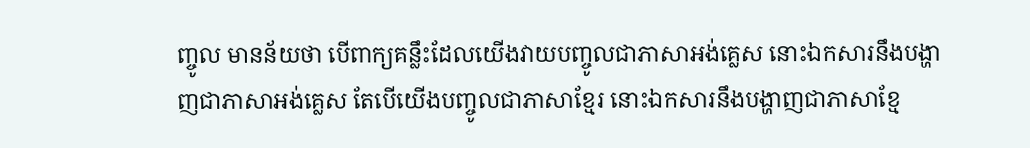ញ្ចូល មានន័យថា បើពាក្យគន្លឹះដែលយើងវាយបញ្ចូលជាភាសាអង់គ្លេស នោះឯកសារនឹងបង្ហាញជាភាសាអង់គ្លេស តែបើយើងបញ្ចូលជាភាសាខ្មែរ នោះឯកសារនឹងបង្ហាញជាភាសាខ្មែ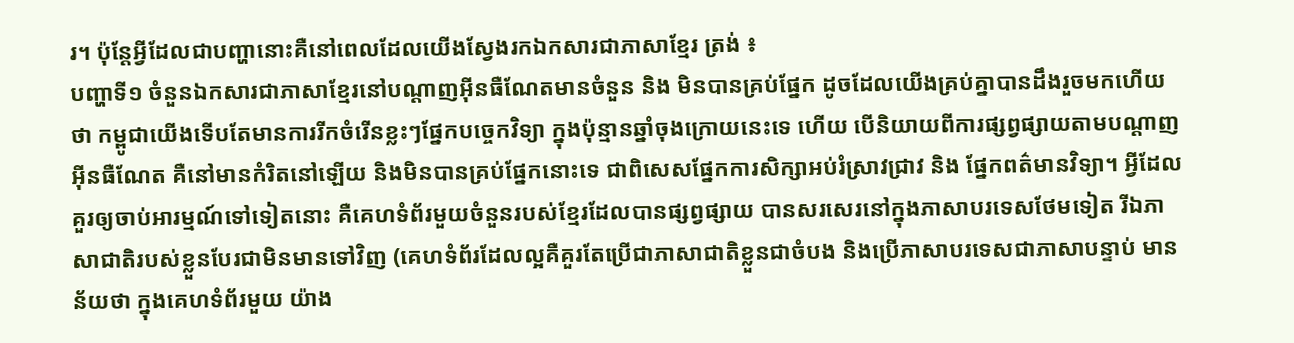រ។ ប៉ុន្តែអ្វីដែលជាបញ្ហានោះគឺនៅពេលដែលយើងស្វែងរកឯកសារជាភាសាខ្មែរ ត្រង់ ៖
បញ្ហាទី១ ចំនួនឯកសារជាភាសាខ្មែរនៅបណ្ដាញអ៊ីនធឺណែតមានចំនួន និង មិនបានគ្រប់ផ្នែក ដូចដែលយើងគ្រប់គ្នាបានដឹងរួចមកហើយថា កម្ពូជាយើងទើបតែមានការរីកចំរើនខ្លះៗផ្នែកបច្ចេកវិទ្យា ក្នុងប៉ុន្មានឆ្នាំចុងក្រោយនេះទេ ហើយ បើនិយាយពីការផ្សព្វផ្សាយតាមបណ្ដាញអ៊ីនធឺណែត គឺនៅមានកំរិតនៅឡើយ និងមិនបានគ្រប់ផ្នែកនោះទេ ជាពិសេសផ្នែកការសិក្សាអប់រំស្រាវជ្រាវ និង ផ្នែកពត៌មានវិទ្យា។ អ្វីដែលគួរឲ្យចាប់អារម្មណ៍ទៅទៀតនោះ គឺគេហទំព័រមួយចំនួនរបស់ខ្មែរដែលបានផ្សព្វផ្សាយ បានសរសេរនៅក្នុងភាសាបរទេសថែមទៀត រីឯភាសាជាតិរបស់ខ្លួនបែរជាមិនមានទៅវិញ (គេហទំព័រដែលល្អគឺគួរតែប្រើជាភាសាជាតិខ្លួនជាចំបង និងប្រើភាសាបរទេសជាភាសាបន្ទាប់ មានន័យថា ក្នុងគេហទំព័រមួយ យ៉ាង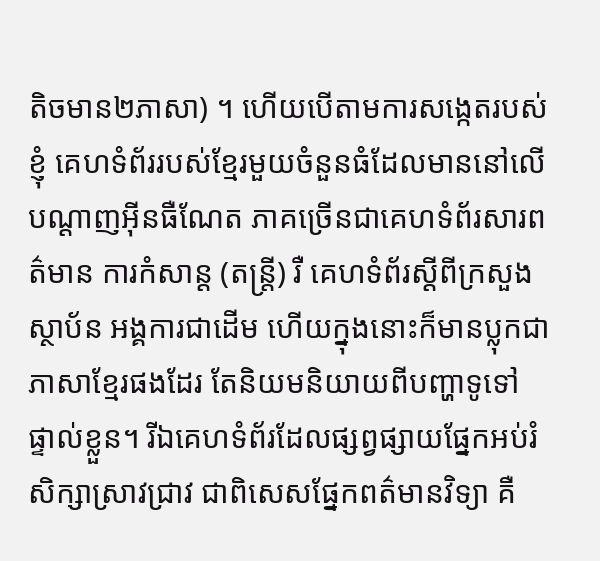តិចមាន២ភាសា) ។ ហើយបើតាមការសង្កេតរបស់ខ្ញុំ គេហទំព័ររបស់ខ្មែរមួយចំនួនធំដែលមាននៅលើបណ្ដាញអ៊ីនធឺណែត ភាគច្រើនជាគេហទំព័រសារពត៌មាន ការកំសាន្ដ (តន្រ្តី) រឺ គេហទំព័រស្ដីពីក្រសួង ស្ថាប័ន អង្គការជាដើម ហើយក្នុងនោះក៏មានប្លុកជាភាសាខ្មែរផងដែរ តែនិយមនិយាយពីបញ្ហាទូទៅ ផ្ទាល់ខ្លួន។ រីឯគេហទំព័រដែលផ្សព្វផ្សាយផ្នែកអប់រំ សិក្សាស្រាវជ្រាវ ជាពិសេសផ្នែកពត៌មានវិទ្យា គឺ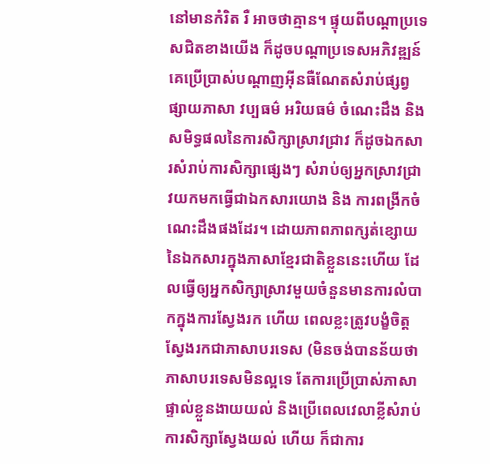នៅមានកំរិត រឺ អាចថាគ្មាន។ ផ្ទុយពីបណ្ដាប្រទេសជិតខាងយើង ក៏ដូចបណ្ដាប្រទេសអភិវឌ្ឍន៍ គេប្រើប្រាស់បណ្ដាញអ៊ីនធឺណែតសំរាប់ផ្សព្វផ្សាយភាសា វប្បធម៌ អរិយធម៌ ចំណេះដឹង និងសមិទ្ធផលនៃការសិក្សាស្រាវជ្រាវ ក៏ដូចឯកសារសំរាប់ការសិក្សាផ្សេងៗ សំរាប់ឲ្យអ្នកស្រាវជ្រាវយកមកធ្វើជាឯកសារយោង និង ការពង្រីកចំណេះដឹងផងដែរ។ ដោយភាពភាពក្សត់ខ្សោយនៃឯកសារក្នុងភាសាខ្មែរជាតិខ្លួននេះហើយ ដែលធ្វើឲ្យអ្នកសិក្សាស្រាវមួយចំនួនមានការលំបាកក្នុងការស្វែងរក ហើយ ពេលខ្លះត្រូវបង្ខំចិត្តស្វែងរកជាភាសាបរទេស (មិនចង់បានន័យថា ភាសាបរទេសមិនល្អទេ តែការប្រើប្រាស់ភាសាផ្ទាល់ខ្លួនងាយយល់ និងប្រើពេលវេលាខ្លីសំរាប់ការសិក្សាស្វែងយល់ ហើយ ក៏ជាការ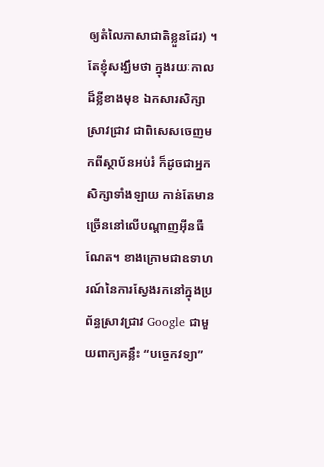ឲ្យតំលៃភាសាជាតិខ្លួនដែរ) ។ តែខ្ញុំសង្ឃឹមថា ក្នុងរយៈកាលដ៏ខ្លីខាងមុខ ឯកសារសិក្សាស្រាវជ្រាវ ជាពិសេសចេញមកពីស្ថាប័នអប់រំ ក៏ដូចជាអ្នកសិក្សាទាំងឡាយ កាន់តែមានច្រើននៅលើបណ្ដាញអ៊ីនធឺណែត។ ខាងក្រោមជាឧទាហរណ៍នៃការស្វែងរកនៅក្នុងប្រព័ន្ធស្រាវជ្រាវ Google ជាមួយពាក្យគន្លឹះ “បច្ចេកវទ្យា”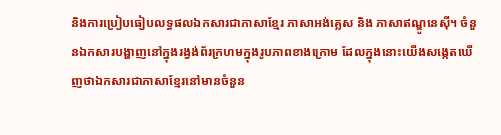និងការប្រៀបធៀបលទ្ធផលឯកសារជាភាសាខ្មែរ ភាសាអង់គ្លេស និង ភាសាឥណ្ឌូនេស៊ី។ ចំនួនឯកសារបង្ហាញនៅក្នុងរង្វង់ព័រក្រហមក្នុងរូបភាពខាងក្រោម ដែលក្នុងនោះយើងសង្កេតឃើញថាឯកសារជាភាសាខ្មែរនៅមានចំនួន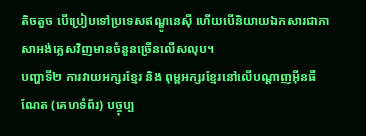តិចតួច បើប្រៀបទៅប្រទេសឥណ្ឌូនេស៊ី ហើយបើនិយាយឯកសារជាភាសាអង់គ្លេសវិញមានចំនួនច្រើនលើសលុប។
បញ្ហាទី២ ការវាយអក្សរខ្មែរ និង ពុម្ពអក្សរខ្មែរនៅលើបណ្ដាញអ៊ីនធឺណែត (គេហទំព័រ) បច្ចុប្ប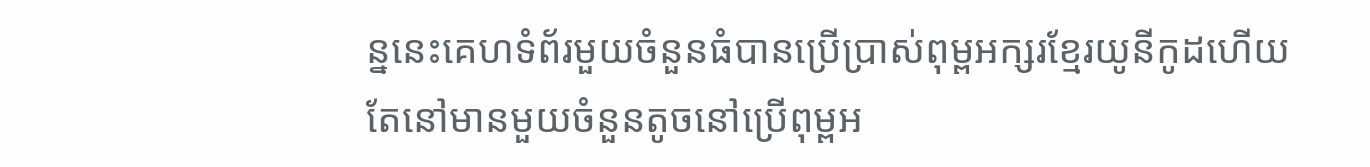ន្ននេះគេហទំព័រមួយចំនួនធំបានប្រើប្រាស់ពុម្ពអក្សរខ្មែរយូនីកូដហើយ តែនៅមានមួយចំនួនតូចនៅប្រើពុម្ពអ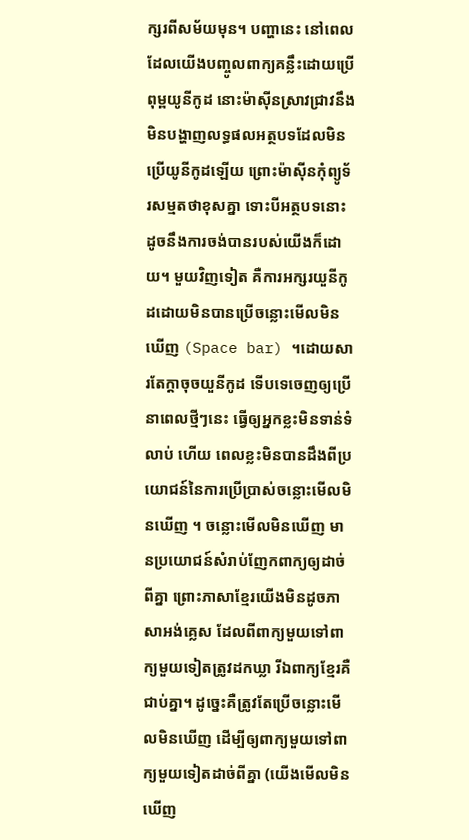ក្សរពីសម័យមុន។ បញ្ហានេះ នៅពេលដែលយើងបញ្ចូលពាក្យគន្លឹះដោយប្រើពុម្ពយូនីកូដ នោះម៉ាស៊ីនស្រាវជ្រាវនឹងមិនបង្ហាញលទ្ធផលអត្ថបទដែលមិនប្រើយូនីកូដឡើយ ព្រោះម៉ាស៊ីនកុំព្យូទ័រសម្មតថាខុសគ្នា ទោះបីអត្ថបទនោះដូចនឹងការចង់បានរបស់យើងក៏ដោយ។ មួយវិញទៀត គឺការអក្សរយួនីកូដដោយមិនបានប្រើចន្លោះមើលមិនឃើញ (Space bar) ។ដោយសារតែក្ដាចុចយួនីកូដ ទើបទេចេញឲ្យប្រើនាពេលថ្មីៗនេះ ធ្វើឲ្យអ្នកខ្លះមិនទាន់ទំលាប់ ហើយ ពេលខ្លះមិនបានដឹងពីប្រយោជន៍នៃការប្រើប្រាស់ចន្លោះមើលមិនឃើញ ។ ចន្លោះមើលមិនឃើញ មានប្រយោជន៍សំរាប់ញែកពាក្យឲ្យដាច់ពីគ្នា ព្រោះភាសាខ្មែរយើងមិនដូចភាសាអង់គ្លេស ដែលពីពាក្យមួយទៅពាក្យមួយទៀតត្រូវដកឃ្លា រីឯពាក្យខ្មែរគឺជាប់គ្នា។ ដូច្នេះគឺត្រូវតែប្រើចន្លោះមើលមិនឃើញ ដើម្បីឲ្យពាក្យមួយទៅពាក្យមួយទៀតដាច់ពីគ្នា (យើងមើលមិនឃើញ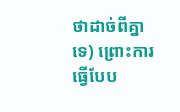ថាដាច់ពីគ្នាទេ) ព្រោះការធ្វើបែប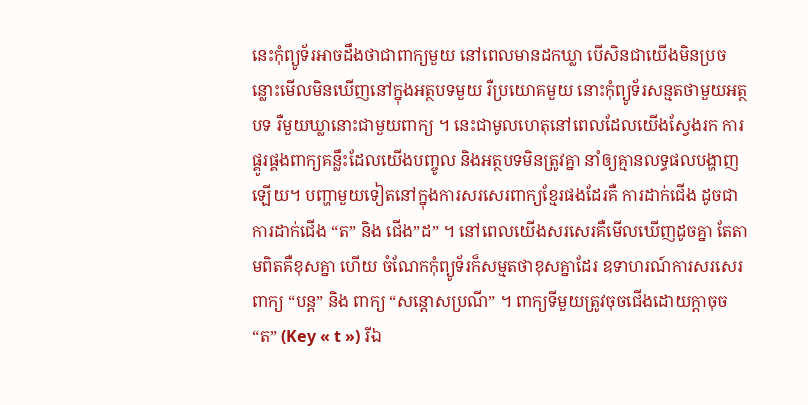នេះកុំព្យូទ័រអាចដឹងថាជាពាក្យមួយ នៅពេលមានដកឃ្លា បើសិនជាយើងមិនប្រចន្លោះមើលមិនឃើញនៅក្នុងអត្ថបទមួយ រឺប្រយោគមួយ នោះកុំព្យូទ័រសន្មតថាមួយអត្ថបទ រឺមួយឃ្លានោះជាមួយពាក្យ ។ នេះជាមូលហេតុនៅពេលដែលយើងស្វែងរក ការផ្គូរផ្គងពាក្យគន្លឹះដែលយើងបញ្ចូល និងអត្ថបទមិនត្រូវគ្នា នាំឲ្យគ្មានលទ្ធផលបង្ហាញឡើយ។ បញ្ហាមួយទៀតនៅក្នុងការសរសេរពាក្យខ្មែរផងដែរគឺ ការដាក់ជើង ដូចជាការដាក់ជើង “ត” និង ជើង”ដ” ។ នៅពេលយើងសរសេរគឺមើលឃើញដូចគ្នា តែតាមពិតគឺខុសគ្នា ហើយ ចំណែកកុំព្យូទ័រក៏សម្មតថាខុសគ្នាដែរ ឧទាហរណ៍ការសរសេរពាក្យ “បន្ត” និង ពាក្យ “សន្ដោសប្រណី” ។ ពាក្យទីមួយត្រូវចុចជើងដោយក្ដាចុច “ត” (Key « t ») រីឯ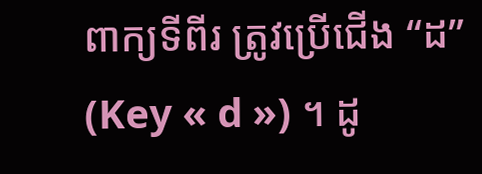ពាក្យទីពីរ ត្រូវប្រើជើង “ដ” (Key « d ») ។ ដូ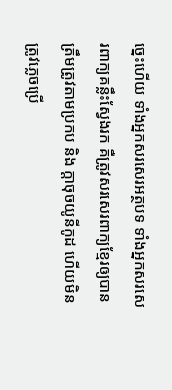ច្នេះហើយ ទាំងអ្នកសរសេរអត្ថបទ ទាំងអ្នកសរសេរពាក្យគន្លឹះស្វែងរក គឺត្រូវសរសេរពាក្យខ្មែរឲ្យបានត្រឹមត្រូវតាមប្រកប និង ក្ដាចុចយូនីកូដ ហើយមិនត្រូវភ្លេចប្រើ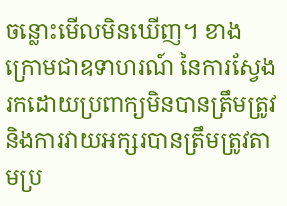ចន្លោះមើលមិនឃើញ។ ខាងក្រោមជាឧទាហរណ៍ នៃការស្វែងរកដោយប្រពាក្យមិនបានត្រឹមត្រូវ និងការវាយអក្សរបានត្រឹមត្រូវតាមប្រ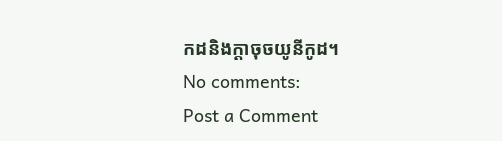កដនិងក្ដាចុចយូនីកូដ។
No comments:
Post a Comment